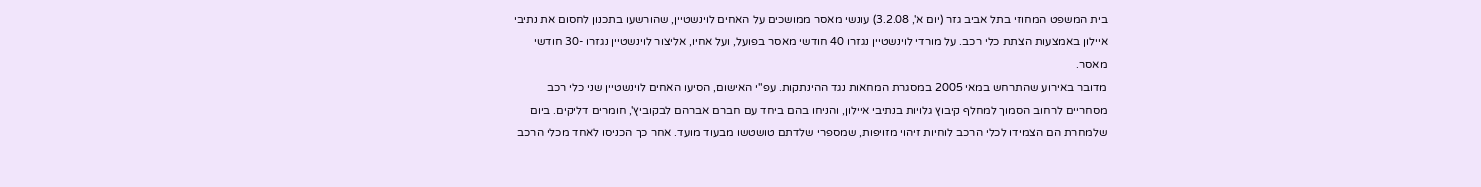בית המשפט המחוזי בתל אביב גזר (יום א', 3.2.08) עונשי מאסר ממושכים על האחים לוינשטיין, שהורשעו בתכנון לחסום את נתיבי איילון באמצעות הצתת כלי רכב. על מורדי לוינשטיין נגזרו 40 חודשי מאסר בפועל, ועל אחיו, אליצור לוינשטיין נגזרו -30 חודשי מאסר.
מדובר באירוע שהתרחש במאי 2005 במסגרת המחאות נגד ההינתקות. עפ"י האישום, הסיעו האחים לוינשטיין שני כלי רכב מסחריים לרחוב הסמוך למחלף קיבוץ גלויות בנתיבי איילון, והניחו בהם ביחד עם חברם אברהם לבקוביץ', חומרים דליקים. ביום שלמחרת הם הצמידו לכלי הרכב לוחיות זיהוי מזויפות, שמספרי שלדתם טושטשו מבעוד מועד. אחר כך הכניסו לאחד מכלי הרכב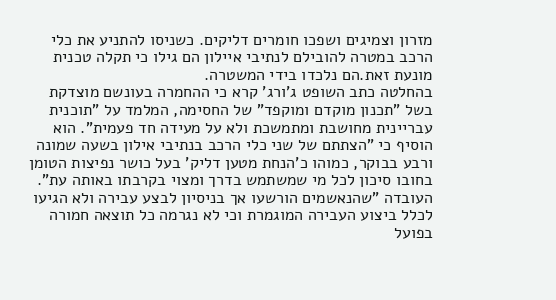מזרון וצמיגים ושפכו חומרים דליקים. כשניסו להתניע את כלי הרכב במטרה להובילם לנתיבי איילון הם גילו כי תקלה טכנית מונעת זאת.הם נלכדו בידי המשטרה.
בהחלטה כתב השופט ג'ורג' קרא כי ההחמרה בעונשם מוצדקת בשל "תכנון מוקדם ומוקפד" של החסימה, המלמד על "תוכנית עבריינית מחושבת ומתמשכת ולא על מעידה חד פעמית". הוא הוסיף כי "הצתתם של שני כלי הרכב בנתיבי אילון בשעה שמונה ורבע בבוקר, כמוהו כ'הנחת מטען דליק' בעל כושר נפיצות הטומן בחובו סיכון לכל מי שמשתמש בדרך ומצוי בקרבתו באותה עת".
העובדה "שהנאשמים הורשעו אך בניסיון לבצע עבירה ולא הגיעו לכלל ביצוע העבירה המוגמרת וכי לא נגרמה כל תוצאה חמורה בפועל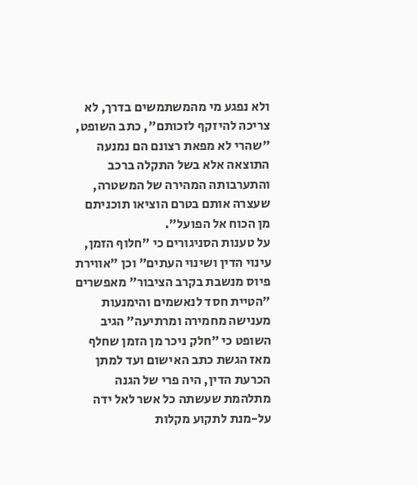ולא נפגע מי מהמשתמשים בדרך, לא צריכה להיזקף לזכותם", כתב השופט, "שהרי לא מפאת רצונם הם נמנעה התוצאה אלא בשל התקלה ברכב והתערבותה המהירה של המשטרה, שעצרה אותם בטרם הוציאו תוכניתם מן הכוח אל הפועל".
על טענות הסניגורים כי "חלוף הזמן, עינוי הדין ושינוי העתים" וכן "אווירת פיוס מנשבת בקרב הציבור" מאפשרים "הטיית חסד לנאשמים והימנעות מענישה מחמירה ומרתיעה" הגיב השופט כי "חלק ניכר מן הזמן שחלף מאז הגשת כתב האישום ועד למתן הכרעת הדין, היה פרי של הגנה מתלהמת שעשתה כל אשר לאל ידה על-מנת לתקוע מקלות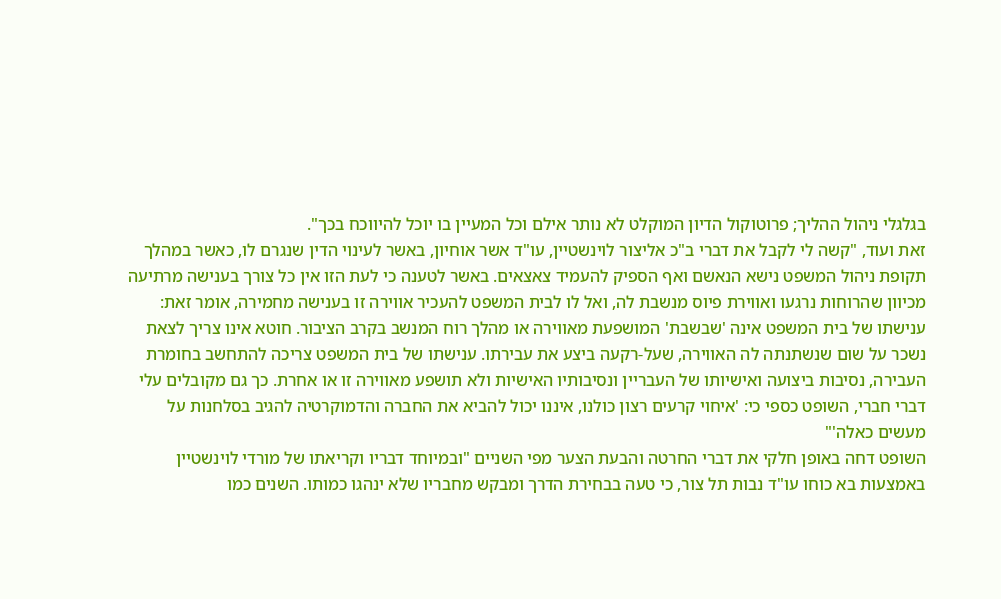בגלגלי ניהול ההליך; פרוטוקול הדיון המוקלט לא נותר אילם וכל המעיין בו יוכל להיווכח בכך".
זאת ועוד, "קשה לי לקבל את דברי ב"כ אליצור לוינשטיין, עו"ד אשר אוחיון, באשר לעינוי הדין שנגרם לו, כאשר במהלך תקופת ניהול המשפט נישא הנאשם ואף הספיק להעמיד צאצאים. באשר לטענה כי לעת הזו אין כל צורך בענישה מרתיעה מכיוון שהרוחות נרגעו ואווירת פיוס מנשבת לה, ואל לו לבית המשפט להעכיר אווירה זו בענישה מחמירה, אומר זאת: ענישתו של בית המשפט אינה 'שבשבת' המושפעת מאווירה או מהלך רוח המנשב בקרב הציבור. חוטא אינו צריך לצאת נשכר על שום שנשתנתה לה האווירה, שעל-רקעה ביצע את עבירתו. ענישתו של בית המשפט צריכה להתחשב בחומרת העבירה, נסיבות ביצועה ואישיותו של העבריין ונסיבותיו האישיות ולא תושפע מאווירה זו או אחרת. כך גם מקובלים עלי דברי חברי, השופט כספי כי: 'איחוי קרעים רצון כולנו, איננו יכול להביא את החברה והדמוקרטיה להגיב בסלחנות על מעשים כאלה'"
השופט דחה באופן חלקי את דברי החרטה והבעת הצער מפי השניים "ובמיוחד דבריו וקריאתו של מורדי לוינשטיין באמצעות בא כוחו עו"ד נבות תל צור, כי טעה בבחירת הדרך ומבקש מחבריו שלא ינהגו כמותו. השנים כמו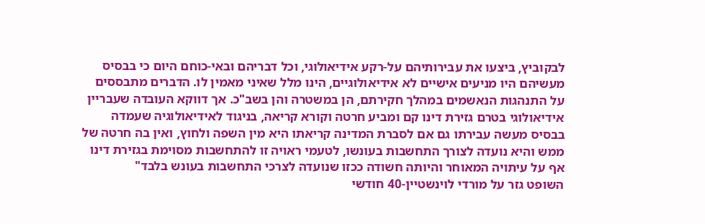לבקוביץ, ביצעו את עבירותיהם על-רקע אידיאולוגי, וכל דבריהם ובאי-כוחם היום כי בבסיס מעשיהם היו מניעים אישיים לא אידיאולוגיים, הינו מלל שאיני מאמין לו. הדברים מתבססים על התנהגות הנאשמים במהלך חקירתם, הן במשטרה והן בשב"כ. אך דווקא העובדה שעבריין אידיאולוגי בטרם גזירת דינו קם ומביע חרטה וקורא קריאה, בניגוד לאידיאולוגיה שעמדה בבסיס מעשה עבירתו גם אם לסברת המדינה קריאתו היא מין השפה ולחוץ, ואין בה חרטה של ממש והיא נועדה לצורך התחשבות בעונשו, לטעמי ראויה זו להתחשבות מסוימת בגזירת דינו אף על עיתויה המאוחר והיותה חשודה ככזו שנועדה לצרכי התחשבות בעונש בלבד"
השופט גזר על מורדי לוינשטיין-40 חודשי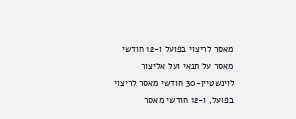מאסר לריצוי בפועל ו-12 חודשי מאסר על תנאי ועל אליצור לוינשטיין-30 חודשי מאסר לריצוי בפועל, ו-12 חודשי מאסר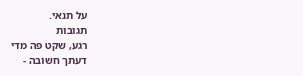על תנאי.
תגובות
רגע, שקט פה מדי
דעתך חשובה -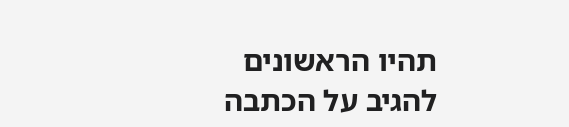תהיו הראשונים להגיב על הכתבה